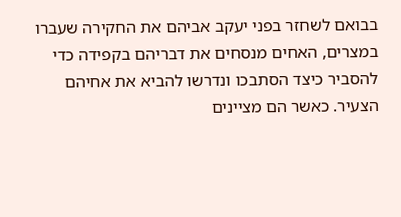בבואם לשחזר בפני יעקב אביהם את החקירה שעברו במצרים, האחים מנסחים את דבריהם בקפידה כדי להסביר כיצד הסתבכו ונדרשו להביא את אחיהם הצעיר. כאשר הם מציינים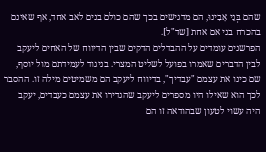שהם בְּנֵי אָבִינוּ, הם מדגישים בכך שהם כולם בנים לאב אחד, אף שאינם בהכרח בני אם אחת [שד"ל].
הפרשנים עומדים על ההבדלים הדקים שבין הדיווח של האחים ליעקב לבין הדברים שאמרו בפועל לשליט המצרי. בניגוד לעמידתם מול יוסף, שם כינו את עצמם "עבדיך", בדיווח ליעקב הם משמיטים מילה זו. ההסבר לכך הוא שאילו היו מספרים ליעקב שהגדירו את עצמם כעבדים, יעקב היה עשוי לטעון שבהודאה זו הם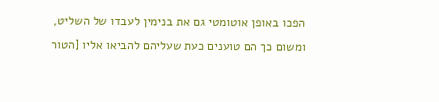הפכו באופן אוטומטי גם את בנימין לעבדו של השליט, ומשום כך הם טוענים כעת שעליהם להביאו אליו [הטור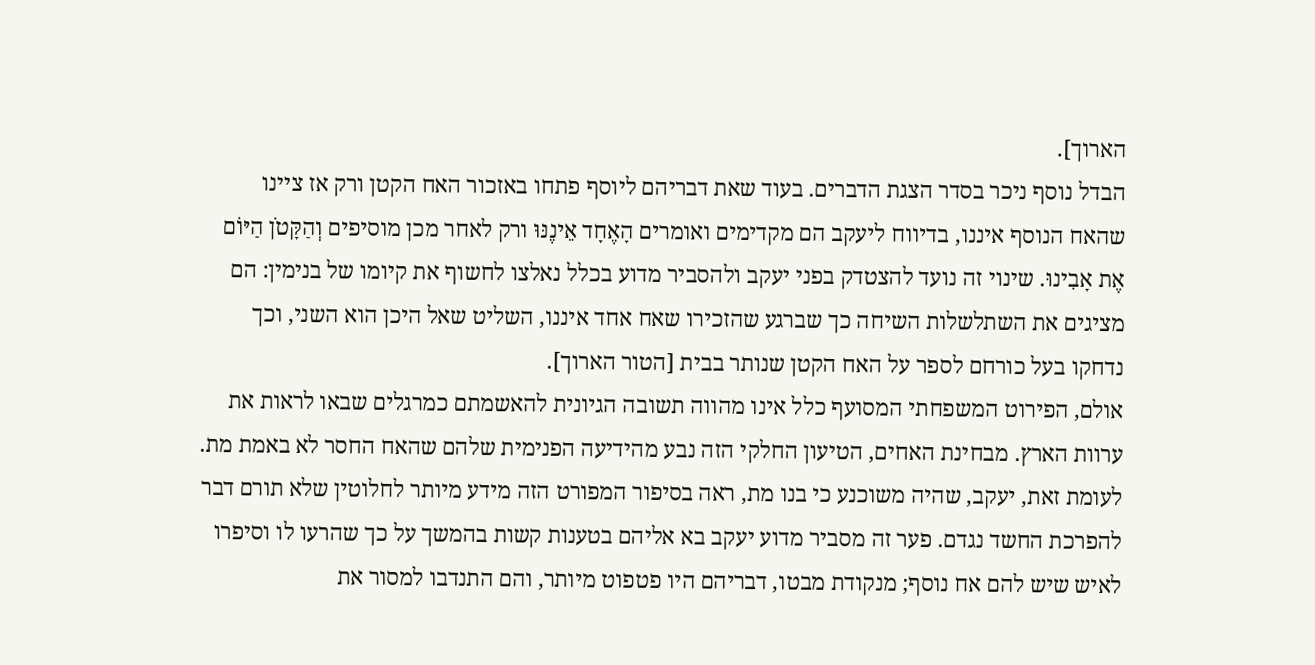הארוך].
הבדל נוסף ניכר בסדר הצגת הדברים. בעוד שאת דבריהם ליוסף פתחו באזכור האח הקטן ורק אז ציינו שהאח הנוסף איננו, בדיווח ליעקב הם מקדימים ואומרים הָאֶחָד אֵינֶנּוּ ורק לאחר מכן מוסיפים וְהַקָּטֹן הַיּוֹם אֶת אָבִינוּ. שינוי זה נועד להצטדק בפני יעקב ולהסביר מדוע בכלל נאלצו לחשוף את קיומו של בנימין: הם מציגים את השתלשלות השיחה כך שברגע שהזכירו שאח אחד איננו, השליט שאל היכן הוא השני, וכך נדחקו בעל כורחם לספר על האח הקטן שנותר בבית [הטור הארוך].
אולם, הפירוט המשפחתי המסועף כלל אינו מהווה תשובה הגיונית להאשמתם כמרגלים שבאו לראות את ערוות הארץ. מבחינת האחים, הטיעון החלקי הזה נבע מהידיעה הפנימית שלהם שהאח החסר לא באמת מת. לעומת זאת, יעקב, שהיה משוכנע כי בנו מת, ראה בסיפור המפורט הזה מידע מיותר לחלוטין שלא תורם דבר להפרכת החשד נגדם. פער זה מסביר מדוע יעקב בא אליהם בטענות קשות בהמשך על כך שהרעו לו וסיפרו לאיש שיש להם אח נוסף; מנקודת מבטו, דבריהם היו פטפוט מיותר, והם התנדבו למסור את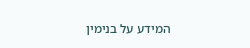המידע על בנימין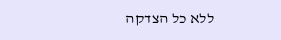ללא כל הצדקה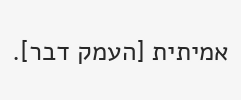אמיתית [העמק דבר].